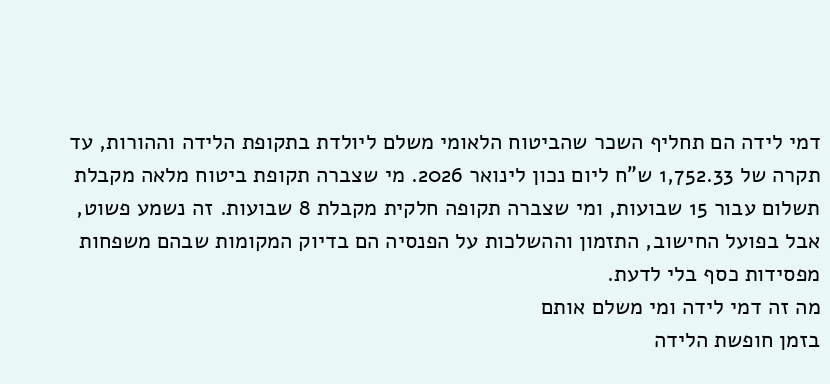דמי לידה הם תחליף השכר שהביטוח הלאומי משלם ליולדת בתקופת הלידה וההורות, עד תקרה של 1,752.33 ש"ח ליום נכון לינואר 2026. מי שצברה תקופת ביטוח מלאה מקבלת תשלום עבור 15 שבועות, ומי שצברה תקופה חלקית מקבלת 8 שבועות. זה נשמע פשוט, אבל בפועל החישוב, התזמון וההשלכות על הפנסיה הם בדיוק המקומות שבהם משפחות מפסידות כסף בלי לדעת.
מה זה דמי לידה ומי משלם אותם
בזמן חופשת הלידה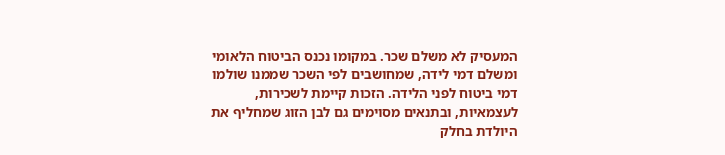המעסיק לא משלם שכר. במקומו נכנס הביטוח הלאומי ומשלם דמי לידה, שמחושבים לפי השכר שממנו שולמו דמי ביטוח לפני הלידה. הזכות קיימת לשכירות, לעצמאיות, ובתנאים מסוימים גם לבן הזוג שמחליף את היולדת בחלק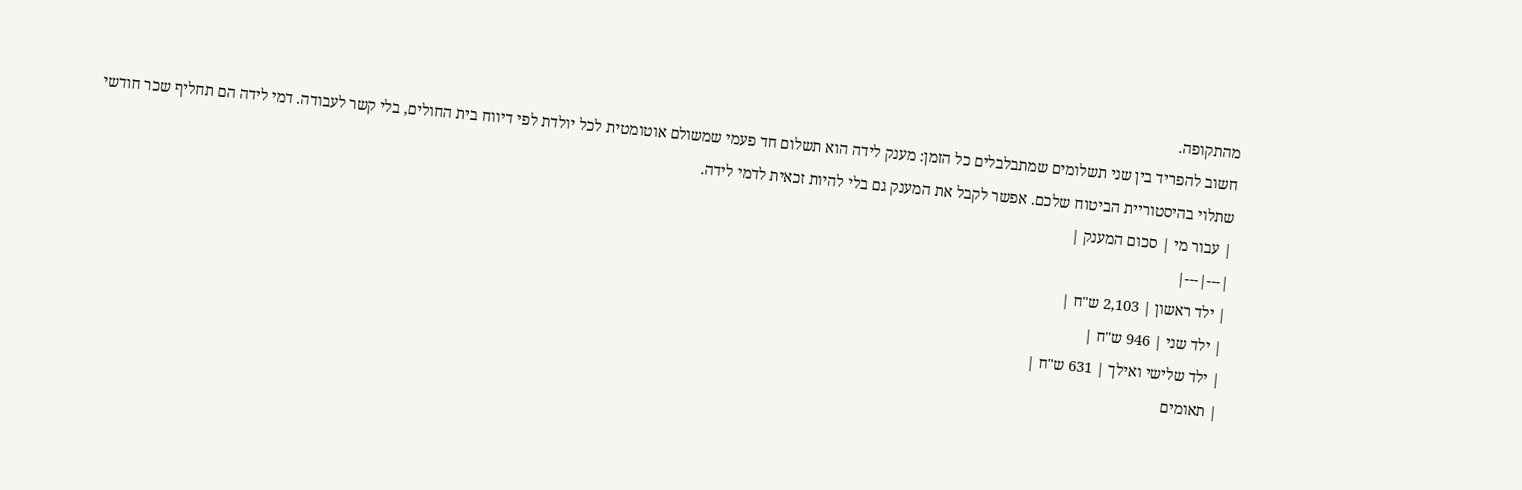מהתקופה.
חשוב להפריד בין שני תשלומים שמתבלבלים כל הזמן: מענק לידה הוא תשלום חד פעמי שמשולם אוטומטית לכל יולדת לפי דיווח בית החולים, בלי קשר לעבודה. דמי לידה הם תחליף שכר חודשי שתלוי בהיסטוריית הביטוח שלכם. אפשר לקבל את המענק גם בלי להיות זכאית לדמי לידה.
| עבור מי | סכום המענק |
|---|---|
| ילד ראשון | 2,103 ש"ח |
| ילד שני | 946 ש"ח |
| ילד שלישי ואילך | 631 ש"ח |
| תאומים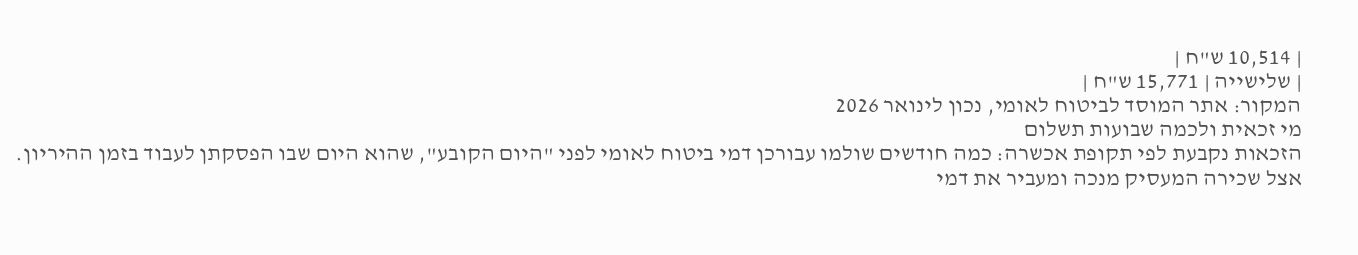| 10,514 ש"ח |
| שלישייה | 15,771 ש"ח |
המקור: אתר המוסד לביטוח לאומי, נכון לינואר 2026
מי זכאית ולכמה שבועות תשלום
הזכאות נקבעת לפי תקופת אכשרה: כמה חודשים שולמו עבורכן דמי ביטוח לאומי לפני "היום הקובע", שהוא היום שבו הפסקתן לעבוד בזמן ההיריון. אצל שכירה המעסיק מנכה ומעביר את דמי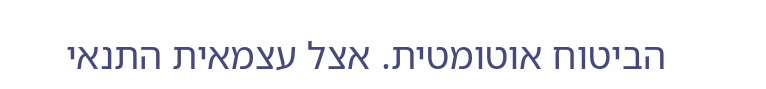הביטוח אוטומטית. אצל עצמאית התנאי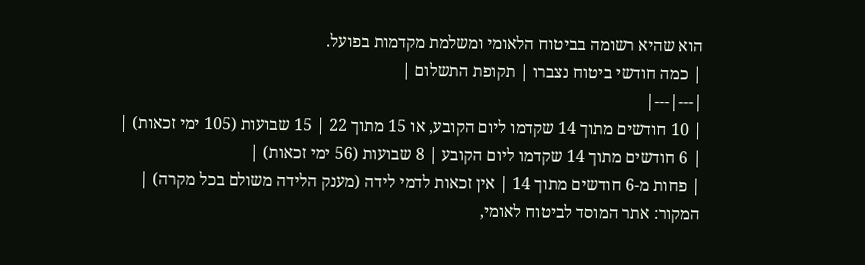הוא שהיא רשומה בביטוח הלאומי ומשלמת מקדמות בפועל.
| כמה חודשי ביטוח נצברו | תקופת התשלום |
|---|---|
| 10 חודשים מתוך 14 שקדמו ליום הקובע, או 15 מתוך 22 | 15 שבועות (105 ימי זכאות) |
| 6 חודשים מתוך 14 שקדמו ליום הקובע | 8 שבועות (56 ימי זכאות) |
| פחות מ-6 חודשים מתוך 14 | אין זכאות לדמי לידה (מענק הלידה משולם בכל מקרה) |
המקור: אתר המוסד לביטוח לאומי,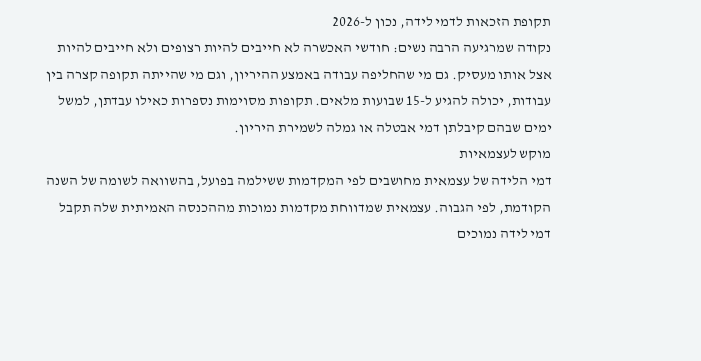תקופת הזכאות לדמי לידה, נכון ל-2026
נקודה שמרגיעה הרבה נשים: חודשי האכשרה לא חייבים להיות רצופים ולא חייבים להיות אצל אותו מעסיק. גם מי שהחליפה עבודה באמצע ההיריון, וגם מי שהייתה תקופה קצרה בין עבודות, יכולה להגיע ל-15 שבועות מלאים. תקופות מסוימות נספרות כאילו עבדתן, למשל ימים שבהם קיבלתן דמי אבטלה או גמלה לשמירת היריון.
מוקש לעצמאיות
דמי הלידה של עצמאית מחושבים לפי המקדמות ששילמה בפועל, בהשוואה לשומה של השנה הקודמת, לפי הגבוה. עצמאית שמדווחת מקדמות נמוכות מההכנסה האמיתית שלה תקבל דמי לידה נמוכים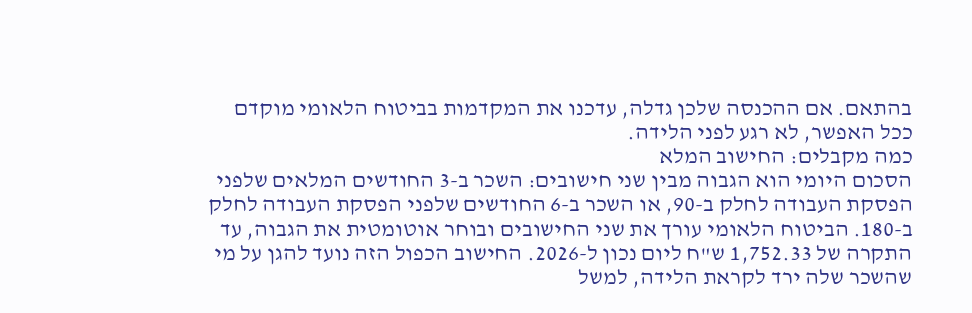בהתאם. אם ההכנסה שלכן גדלה, עדכנו את המקדמות בביטוח הלאומי מוקדם ככל האפשר, לא רגע לפני הלידה.
כמה מקבלים: החישוב המלא
הסכום היומי הוא הגבוה מבין שני חישובים: השכר ב-3 החודשים המלאים שלפני הפסקת העבודה לחלק ב-90, או השכר ב-6 החודשים שלפני הפסקת העבודה לחלק ב-180. הביטוח הלאומי עורך את שני החישובים ובוחר אוטומטית את הגבוה, עד התקרה של 1,752.33 ש"ח ליום נכון ל-2026. החישוב הכפול הזה נועד להגן על מי שהשכר שלה ירד לקראת הלידה, למשל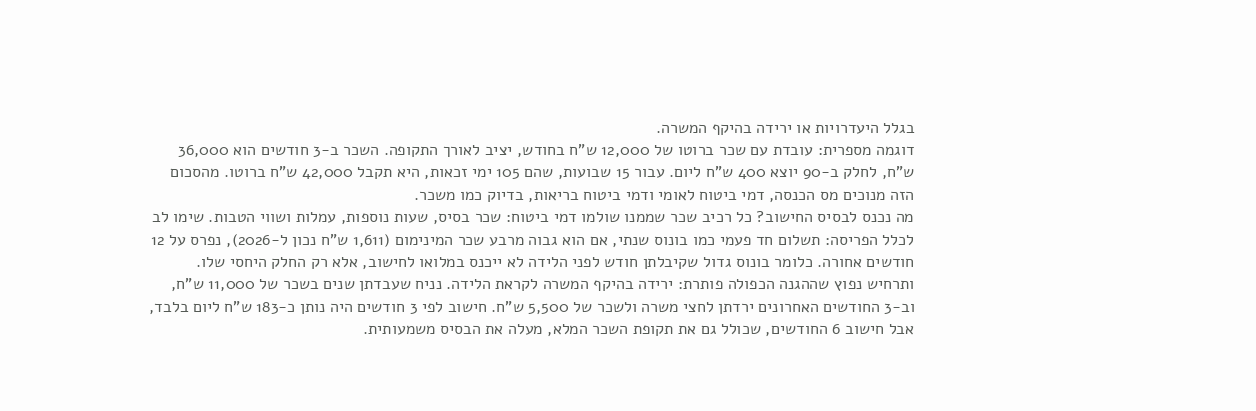בגלל היעדרויות או ירידה בהיקף המשרה.
דוגמה מספרית: עובדת עם שכר ברוטו של 12,000 ש"ח בחודש, יציב לאורך התקופה. השכר ב-3 חודשים הוא 36,000 ש"ח, לחלק ב-90 יוצא 400 ש"ח ליום. עבור 15 שבועות, שהם 105 ימי זכאות, היא תקבל 42,000 ש"ח ברוטו. מהסכום הזה מנוכים מס הכנסה, דמי ביטוח לאומי ודמי ביטוח בריאות, בדיוק כמו משכר.
מה נכנס לבסיס החישוב? כל רכיב שכר שממנו שולמו דמי ביטוח: שכר בסיס, שעות נוספות, עמלות ושווי הטבות. שימו לב לכלל הפריסה: תשלום חד פעמי כמו בונוס שנתי, אם הוא גבוה מרבע שכר המינימום (1,611 ש"ח נכון ל-2026), נפרס על 12 חודשים אחורה. כלומר בונוס גדול שקיבלתן חודש לפני הלידה לא ייכנס במלואו לחישוב, אלא רק החלק היחסי שלו.
ותרחיש נפוץ שההגנה הכפולה פותרת: ירידה בהיקף המשרה לקראת הלידה. נניח שעבדתן שנים בשכר של 11,000 ש"ח, וב-3 החודשים האחרונים ירדתן לחצי משרה ולשכר של 5,500 ש"ח. חישוב לפי 3 חודשים היה נותן כ-183 ש"ח ליום בלבד, אבל חישוב 6 החודשים, שכולל גם את תקופת השכר המלא, מעלה את הבסיס משמעותית.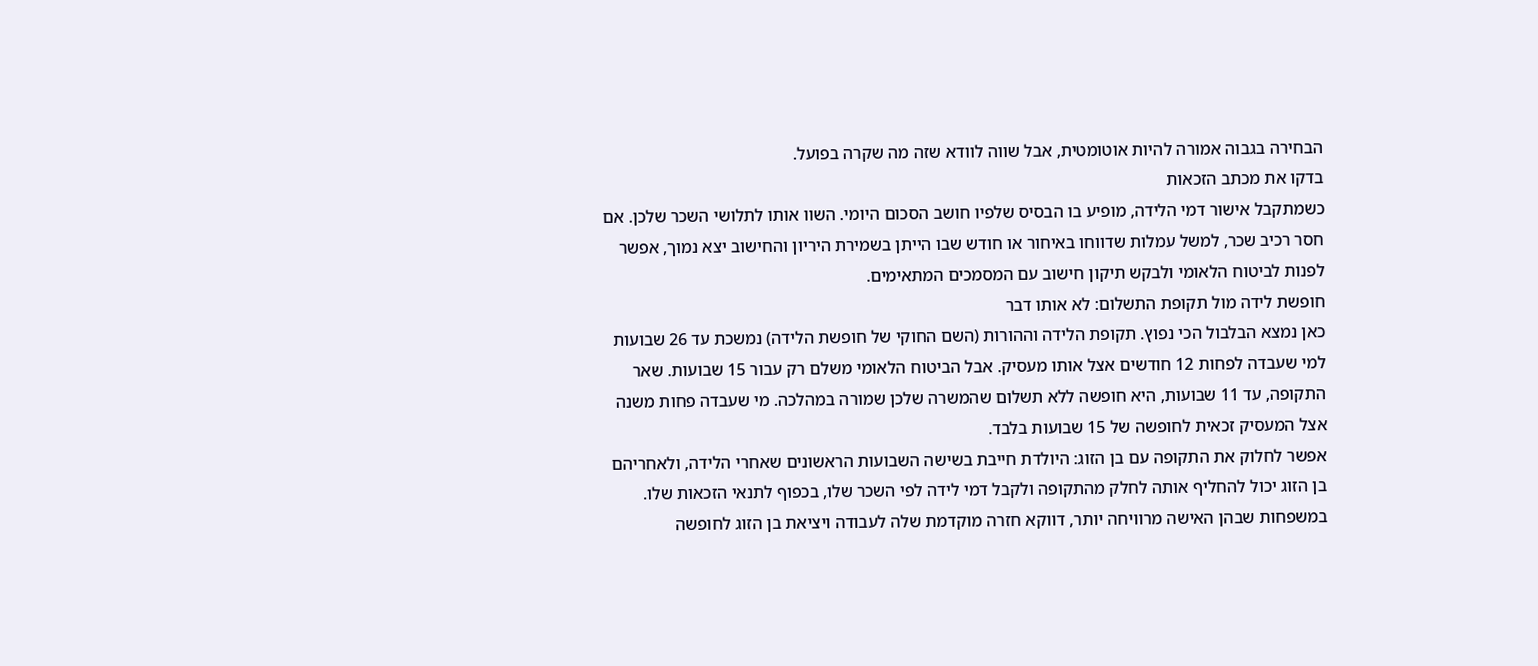הבחירה בגבוה אמורה להיות אוטומטית, אבל שווה לוודא שזה מה שקרה בפועל.
בדקו את מכתב הזכאות
כשמתקבל אישור דמי הלידה, מופיע בו הבסיס שלפיו חושב הסכום היומי. השוו אותו לתלושי השכר שלכן. אם חסר רכיב שכר, למשל עמלות שדווחו באיחור או חודש שבו הייתן בשמירת היריון והחישוב יצא נמוך, אפשר לפנות לביטוח הלאומי ולבקש תיקון חישוב עם המסמכים המתאימים.
חופשת לידה מול תקופת התשלום: לא אותו דבר
כאן נמצא הבלבול הכי נפוץ. תקופת הלידה וההורות (השם החוקי של חופשת הלידה) נמשכת עד 26 שבועות למי שעבדה לפחות 12 חודשים אצל אותו מעסיק. אבל הביטוח הלאומי משלם רק עבור 15 שבועות. שאר התקופה, עד 11 שבועות, היא חופשה ללא תשלום שהמשרה שלכן שמורה במהלכה. מי שעבדה פחות משנה אצל המעסיק זכאית לחופשה של 15 שבועות בלבד.
אפשר לחלוק את התקופה עם בן הזוג: היולדת חייבת בשישה השבועות הראשונים שאחרי הלידה, ולאחריהם בן הזוג יכול להחליף אותה לחלק מהתקופה ולקבל דמי לידה לפי השכר שלו, בכפוף לתנאי הזכאות שלו. במשפחות שבהן האישה מרוויחה יותר, דווקא חזרה מוקדמת שלה לעבודה ויציאת בן הזוג לחופשה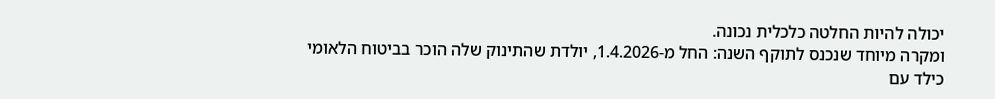יכולה להיות החלטה כלכלית נכונה.
ומקרה מיוחד שנכנס לתוקף השנה: החל מ-1.4.2026, יולדת שהתינוק שלה הוכר בביטוח הלאומי כילד עם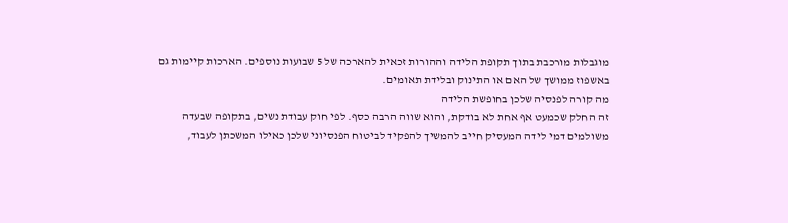מוגבלות מורכבת בתוך תקופת הלידה וההורות זכאית להארכה של 5 שבועות נוספים. הארכות קיימות גם באשפוז ממושך של האם או התינוק ובלידת תאומים.
מה קורה לפנסיה שלכן בחופשת הלידה
זה החלק שכמעט אף אחת לא בודקת, והוא שווה הרבה כסף. לפי חוק עבודת נשים, בתקופה שבעדה משולמים דמי לידה המעסיק חייב להמשיך להפקיד לביטוח הפנסיוני שלכן כאילו המשכתן לעבוד,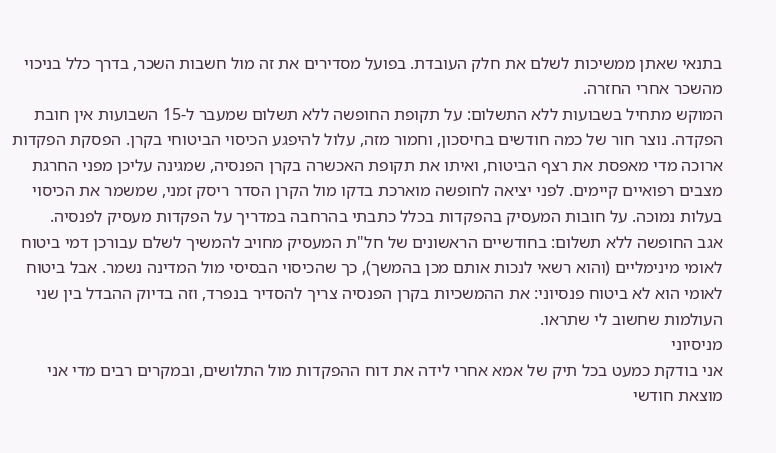בתנאי שאתן ממשיכות לשלם את חלק העובדת. בפועל מסדירים את זה מול חשבות השכר, בדרך כלל בניכוי מהשכר אחרי החזרה.
המוקש מתחיל בשבועות ללא התשלום: על תקופת החופשה ללא תשלום שמעבר ל-15 השבועות אין חובת הפקדה. נוצר חור של כמה חודשים בחיסכון, וחמור מזה, עלול להיפגע הכיסוי הביטוחי בקרן. הפסקת הפקדות ארוכה מדי מאפסת את רצף הביטוח, ואיתו את תקופת האכשרה בקרן הפנסיה, שמגינה עליכן מפני החרגת מצבים רפואיים קיימים. לפני יציאה לחופשה מוארכת בדקו מול הקרן הסדר ריסק זמני, שמשמר את הכיסוי בעלות נמוכה. על חובות המעסיק בהפקדות בכלל כתבתי בהרחבה במדריך על הפקדות מעסיק לפנסיה.
אגב החופשה ללא תשלום: בחודשיים הראשונים של חל"ת המעסיק מחויב להמשיך לשלם עבורכן דמי ביטוח לאומי מינימליים (והוא רשאי לנכות אותם מכן בהמשך), כך שהכיסוי הבסיסי מול המדינה נשמר. אבל ביטוח לאומי הוא לא ביטוח פנסיוני: את ההמשכיות בקרן הפנסיה צריך להסדיר בנפרד, וזה בדיוק ההבדל בין שני העולמות שחשוב לי שתראו.
מניסיוני
אני בודקת כמעט בכל תיק של אמא אחרי לידה את דוח ההפקדות מול התלושים, ובמקרים רבים מדי אני מוצאת חודשי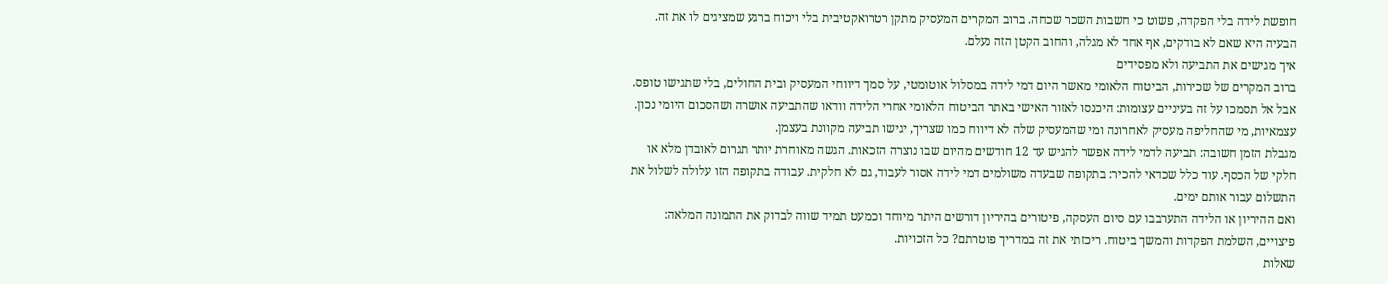חופשת לידה בלי הפקדה, פשוט כי חשבות השכר שכחה. ברוב המקרים המעסיק מתקן רטרואקטיבית בלי ויכוח ברגע שמציגים לו את זה. הבעיה היא שאם לא בודקים, אף אחד לא מגלה, והחוב הקטן הזה נעלם.
איך מגישים את התביעה ולא מפסידים
ברוב המקרים של שכירות, הביטוח הלאומי מאשר היום דמי לידה במסלול אוטומטי, על סמך דיווחי המעסיק ובית החולים, בלי שתגישו טופס. אבל אל תסמכו על זה בעיניים עצומות: היכנסו לאזור האישי באתר הביטוח הלאומי אחרי הלידה וודאו שהתביעה אושרה ושהסכום היומי נכון. עצמאיות, מי שהחליפה מעסיק לאחרונה ומי שהמעסיק שלה לא דיווח כמו שצריך, יגישו תביעה מקוונת בעצמן.
מגבלת הזמן חשובה: תביעה לדמי לידה אפשר להגיש עד 12 חודשים מהיום שבו נוצרה הזכאות. הגשה מאוחרת יותר תגרום לאובדן מלא או חלקי של הכסף. עוד כלל שכדאי להכיר: בתקופה שבעדה משולמים דמי לידה אסור לעבוד, גם לא חלקית. עבודה בתקופה הזו עלולה לשלול את התשלום עבור אותם ימים.
ואם ההיריון או הלידה התערבבו עם סיום העסקה, פיטורים בהיריון דורשים היתר מיוחד וכמעט תמיד שווה לבדוק את התמונה המלאה: פיצויים, השלמת הפקדות והמשך ביטוח. ריכזתי את זה במדריך פוטרתם? כל הזכויות.
שאלות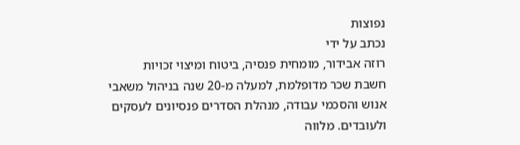נפוצות
נכתב על ידי
רוזה אבידור, מומחית פנסיה, ביטוח ומיצוי זכויות
חשבת שכר מדופלמת, למעלה מ-20 שנה בניהול משאבי אנוש והסכמי עבודה, מנהלת הסדרים פנסיונים לעסקים ולעובדים. מלווה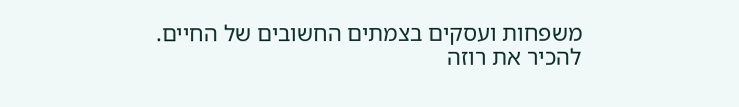משפחות ועסקים בצמתים החשובים של החיים.
להכיר את רוזה